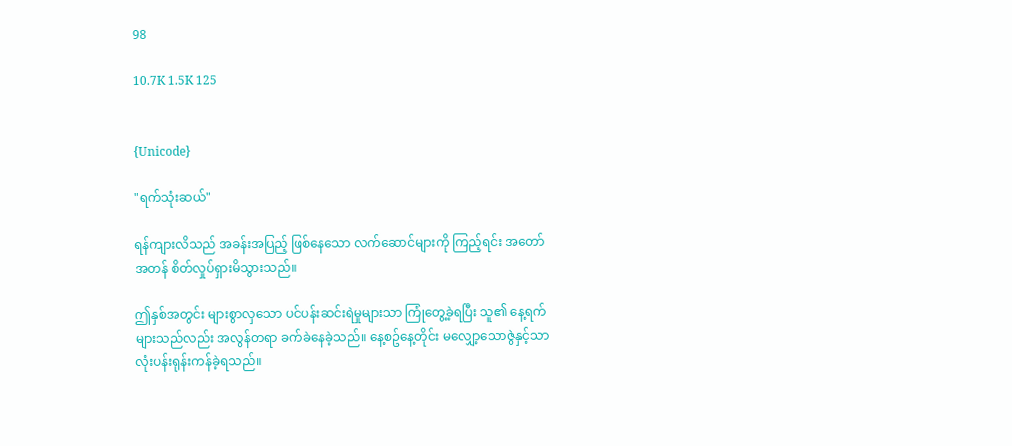98

10.7K 1.5K 125


{Unicode}

"ရက်သုံးဆယ်"

ရန်ကျားလိသည် အခန်းအပြည့် ဖြစ်နေသော လက်ဆောင်များကို ကြည့်ရင်း အတော်အတန် စိတ်လှုပ်ရှားမိသွားသည်။

ဤနှစ်အတွင်း များစွာလှသော ပင်ပန်းဆင်းရဲမှုများသာ ကြုံတွေ့ခဲ့ရပြီး သူ၏ နေ့ရက်များသည်လည်း အလွန်တရာ ခက်ခဲနေခဲ့သည်။ နေ့စဥ်နေ့တိုင်း မလျှော့သောဇွဲနှင့်သာ လုံးပန်းရုန်းကန်ခဲ့ရသည်။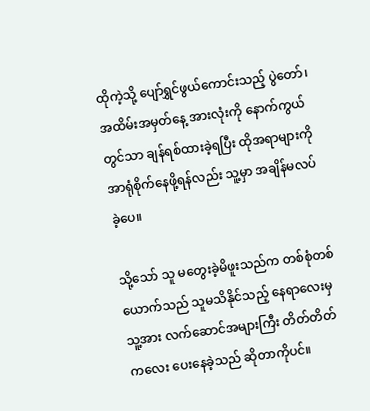ထိုကဲ့သို့ ပျော်ရွှင်ဖွယ်ကောင်းသည့် ပွဲတော်၊ အထိမ်းအမှတ်နေ့ အားလုံးကို နောက်ကွယ်တွင်သာ ချန်ရစ်ထားခဲ့ရပြီး ထိုအရာများကို အာရုံစိုက်နေဖို့ရန်လည်း သူ့မှာ အချိန်မလပ်ခဲ့ပေ။

သို့သော် သူ မတွေးခဲ့မိဖူးသည်က တစ်စုံတစ်ယောက်သည် သူမသိနိုင်သည့် နေရာလေးမှ သူ့အား လက်ဆောင်အများကြီး တိတ်တိတ်ကလေး ပေးနေခဲ့သည် ဆိုတာကိုပင်။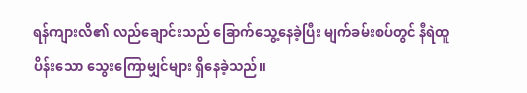ရန်ကျားလိ၏ လည်ချောင်းသည် ခြောက်သွေ့နေခဲ့ပြီး မျက်ခမ်းစပ်တွင် နီရဲထူပိန်းသော သွေးကြောမျှင်များ ရှိနေခဲ့သည်။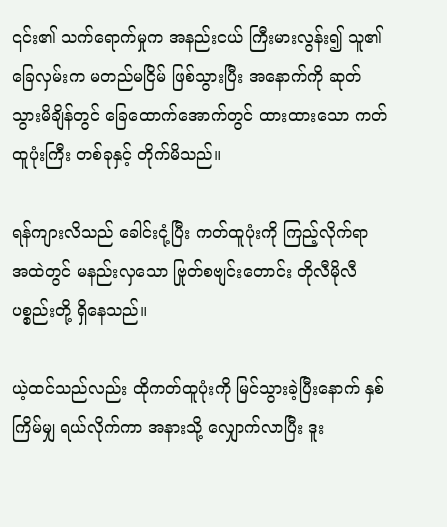၎င်း၏ သက်ရောက်မှုက အနည်းငယ် ကြီးမားလွန်း၍ သူ၏ခြေလှမ်းက မတည်မငြိမ် ဖြစ်သွားပြီး အနောက်ကို ဆုတ်သွားမိချိန်တွင် ခြေထောက်အောက်တွင် ထားထားသော ကတ်ထူပုံးကြီး တစ်ခုနှင့် တိုက်မိသည်။

ရန်ကျားလိသည် ခေါင်းငုံ့ပြီး ကတ်ထူပုံးကို ကြည့်လိုက်ရာ အထဲတွင် မနည်းလှသော ဗြုတ်စဗျင်းတောင်း တိုလီမိုလီ ပစ္စည်းတို့ ရှိနေသည်။

ယဲ့ထင်သည်လည်း ထိုကတ်ထူပုံးကို မြင်သွားခဲ့ပြီးနောက် နှစ်ကြိမ်မျှ ရယ်လိုက်ကာ အနားသို့ လျှောက်လာပြီး ဒူး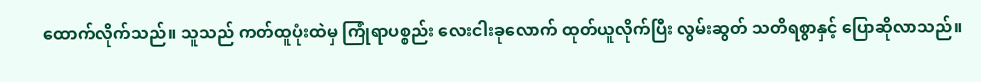ထောက်လိုက်သည်။ သူသည် ကတ်ထူပုံးထဲမှ ကြုံရာပစ္စည်း လေးငါးခုလောက် ထုတ်ယူလိုက်ပြီး လွမ်းဆွတ် သတိရစွာနှင့် ပြောဆိုလာသည်။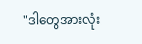"ဒါတွေအားလုံး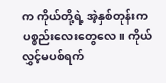က ကိုယ်တို့ရဲ့ အဲ့နှစ်တုန်းက ပစ္စည်းလေးတွေလေ။ ကိုယ် လွှင့်မပစ်ရက်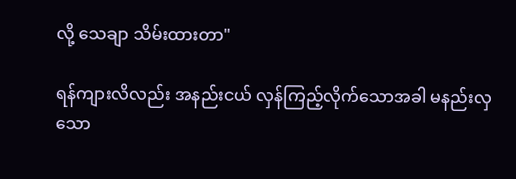လို့ သေချာ သိမ်းထားတာ"

ရန်ကျားလိလည်း အနည်းငယ် လှန်ကြည့်လိုက်သောအခါ မနည်းလှသော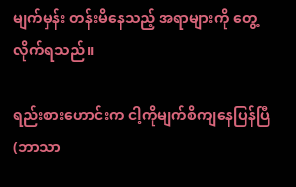မျက်မှန်း တန်းမိနေသည့် အရာများကို တွေ့လိုက်ရသည်။

ရည်းစားဟောင်းက ငါ့ကိုမျက်စိကျနေပြန်ပြီ (ဘာသာ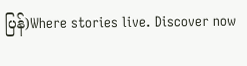ပြန်)Where stories live. Discover now